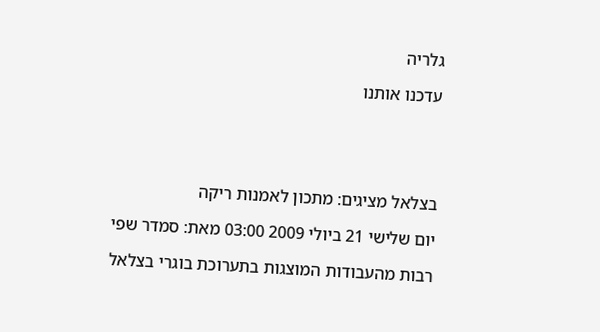גלריה

עדכנו אותנו





בצלאל מציגים: מתכון לאמנות ריקה

יום שלישי 21 ביולי 2009 03:00 מאת: סמדר שפי

רבות מהעבודות המוצגות בתערוכת בוגרי בצלאל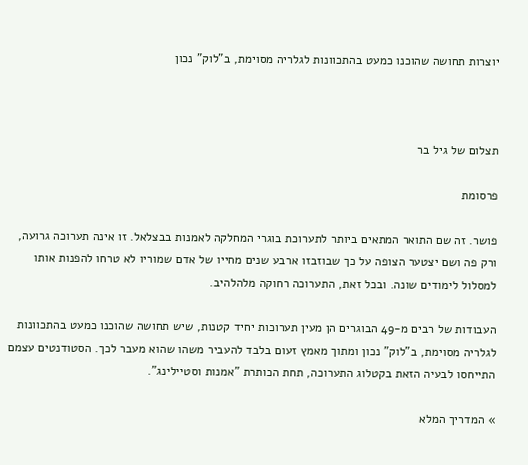יוצרות תחושה שהוכנו כמעט בהתכוונות לגלריה מסוימת, ב"לוק" נכון



תצלום של גיל בר

פרסומת

פושר. זה שם התואר המתאים ביותר לתערוכת בוגרי המחלקה לאמנות בבצלאל. זו אינה תערוכה גרועה, ורק פה ושם יצטער הצופה על כך שבוזבזו ארבע שנים מחייו של אדם שמוריו לא טרחו להפנות אותו למסלול לימודים שונה. ובכל זאת, התערוכה רחוקה מלהלהיב.

העבודות של רבים מ-49 הבוגרים הן מעין תערוכות יחיד קטנות, שיש תחושה שהוכנו כמעט בהתכוונות לגלריה מסוימת, ב"לוק" נכון ומתוך מאמץ זעום בלבד להעביר משהו שהוא מעבר לכך. הסטודנטים עצמם התייחסו לבעיה הזאת בקטלוג התערוכה, תחת הכותרת "אמנות וסטיילינג".

» המדריך המלא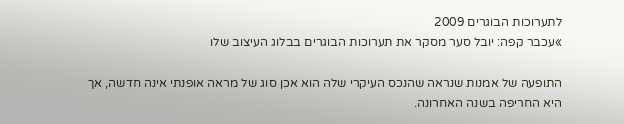לתערוכות הבוגרים 2009
»עכבר קפה: יובל סער מסקר את תערוכות הבוגרים בבלוג העיצוב שלו

התופעה של אמנות שנראה שהנכס העיקרי שלה הוא אכן סוג של מראה אופנתי אינה חדשה, אך היא החריפה בשנה האחרונה.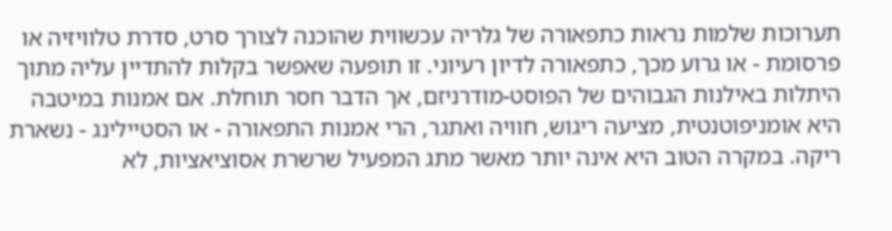תערוכות שלמות נראות כתפאורה של גלריה עכשווית שהוכנה לצורך סרט, סדרת טלוויזיה או פרסומת - או גרוע מכך, כתפאורה לדיון רעיוני. זו תופעה שאפשר בקלות להתדיין עליה מתוך היתלות באילנות הגבוהים של הפוסט-מודרניזם, אך הדבר חסר תוחלת. אם אמנות במיטבה היא אומניפוטנטית, מציעה ריגוש, חוויה ואתגר, הרי אמנות התפאורה - או הסטיילינג - נשארת ריקה. במקרה הטוב היא אינה יותר מאשר מתג המפעיל שרשרת אסוציאציות, לא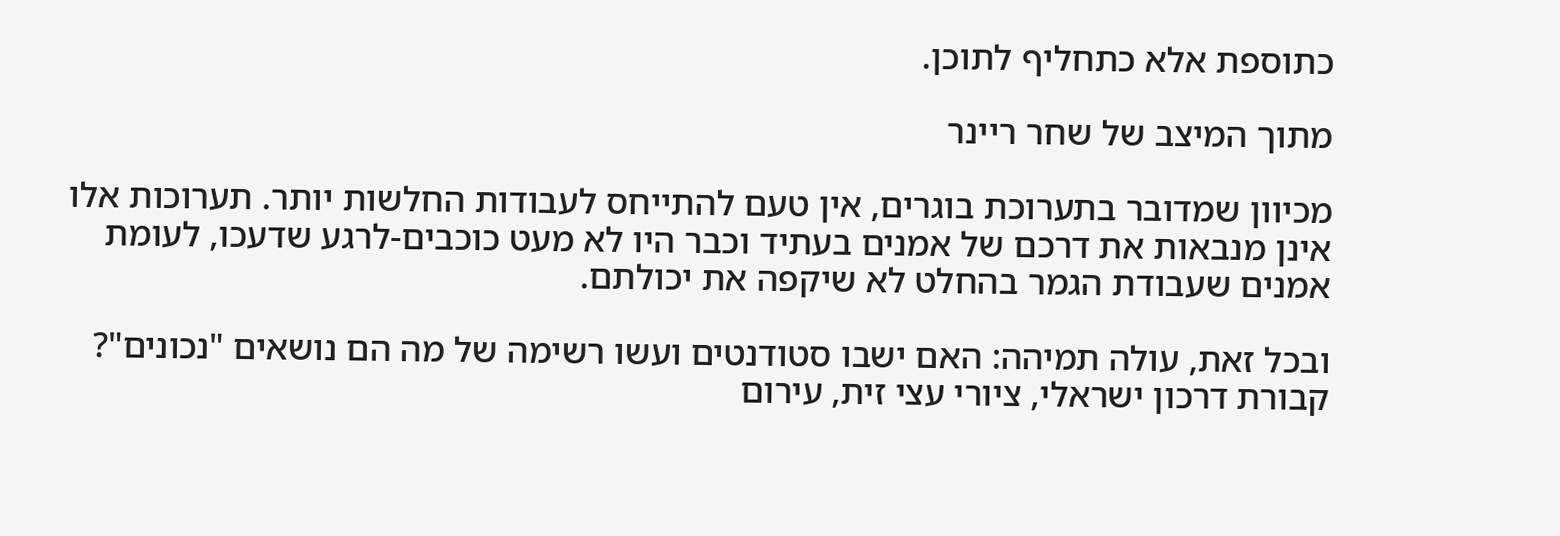כתוספת אלא כתחליף לתוכן.

מתוך המיצב של שחר ריינר

מכיוון שמדובר בתערוכת בוגרים, אין טעם להתייחס לעבודות החלשות יותר. תערוכות אלו אינן מנבאות את דרכם של אמנים בעתיד וכבר היו לא מעט כוכבים-לרגע שדעכו, לעומת אמנים שעבודת הגמר בהחלט לא שיקפה את יכולתם.

ובכל זאת, עולה תמיהה: האם ישבו סטודנטים ועשו רשימה של מה הם נושאים "נכונים"? קבורת דרכון ישראלי, ציורי עצי זית, עירום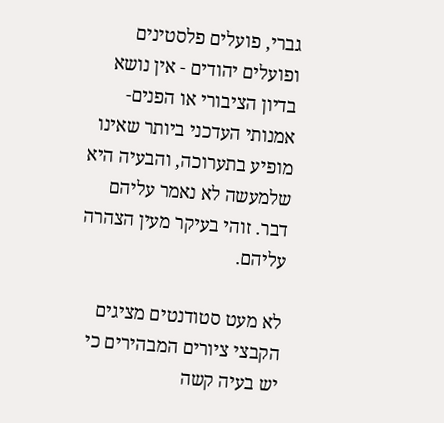גברי, פועלים פלסטינים ופועלים יהודים - אין נושא בדיון הציבורי או הפנים-אמנותי העדכני ביותר שאינו מופיע בתערוכה, והבעיה היא שלמעשה לא נאמר עליהם דבר. זוהי בעיקר מעין הצהרה עליהם.

לא מעט סטודנטים מציגים הקבצי ציורים המבהירים כי יש בעיה קשה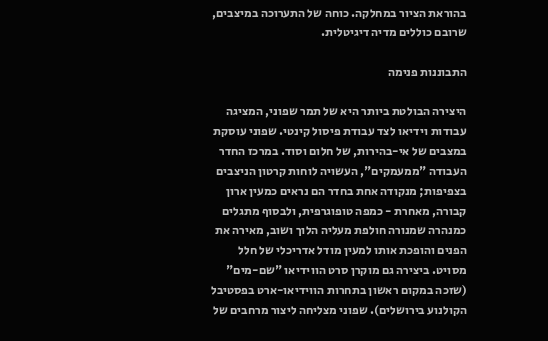בהוראת הציור במחלקה. כוחה של התערוכה במיצבים, שרובם כוללים מדיה דיגיטלית.

התבוננות פנימה

היצירה הבולטת ביותר היא של תמר שפוני, המציגה עבודות וידיאו לצד עבודת פיסול קינטי. שפוני עוסקת במצבים של אי-בהירות, של חלום וסוד. במרכז החדר העבודה "ממעמקים", העשויה לוחות קרטון הניצבים בצפיפות; מנקודה אחת בחדר הם נראים כמעין ארון קבורה, מאחרת - כמפה טופוגרפית, ולבסוף מתגלים כמנהרה שמנורה חולפת מעליה הלוך ושוב, מאירה את הפנים והופכת אותו למעין מודל אדריכלי של חלל מסויט. ביצירה גם מוקרן סרט הווידיאו "שם-מים" (שזכה במקום ראשון בתחרות הווידיאו-ארט בפסטיבל הקולנוע בירושלים). שפוני מצליחה ליצור מרחבים של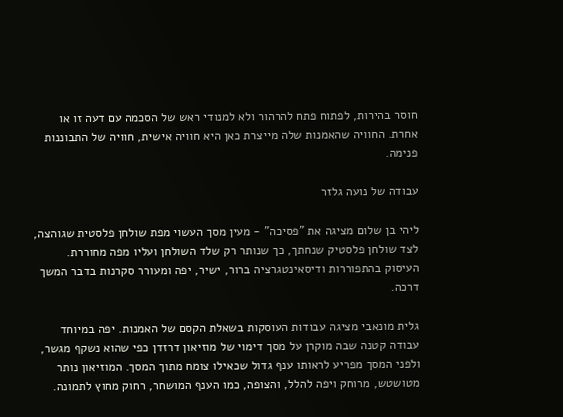חוסר בהירות, לפתוח פתח להרהור ולא למנודי ראש של הסכמה עם דעה זו או אחרת. החוויה שהאמנות שלה מייצרת כאן היא חוויה אישית, חוויה של התבוננות פנימה.

עבודה של נועה גלזר

ליהי בן שלום מציגה את "פסיכה" - מעין מסך העשוי מפת שולחן פלסטית שגוהצה, לצד שולחן פלסטיק שנחתך, כך שנותר רק שלד השולחן ועליו מפה מחוררת. העיסוק בהתפוררות ודיסאינטגרציה ברור, ישיר, יפה ומעורר סקרנות בדבר המשך דרכה.

גלית מונאבי מציגה עבודות העוסקות בשאלת הקסם של האמנות. יפה במיוחד עבודה קטנה שבה מוקרן על מסך דימוי של מוזיאון דרזדן כפי שהוא נשקף מגשר, ולפני המסך מפריע לראותו ענף גדול שכאילו צומח מתוך המסך. המוזיאון נותר מטושטש, מרוחק ויפה להלל, והצופה, כמו הענף המושחר, רחוק מחוץ לתמונה.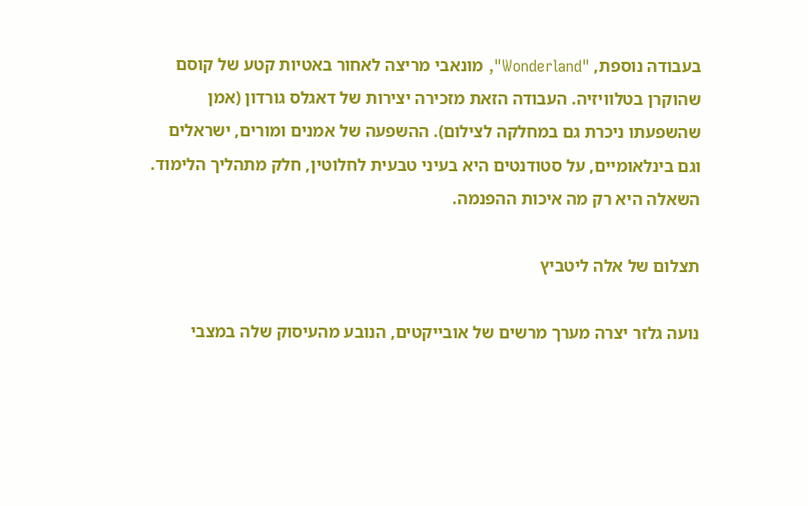בעבודה נוספת, "Wonderland", מונאבי מריצה לאחור באטיות קטע של קוסם שהוקרן בטלוויזיה. העבודה הזאת מזכירה יצירות של דאגלס גורדון (אמן שהשפעתו ניכרת גם במחלקה לצילום). ההשפעה של אמנים ומורים, ישראלים וגם בינלאומיים, על סטודנטים היא בעיני טבעית לחלוטין, חלק מתהליך הלימוד. השאלה היא רק מה איכות ההפנמה.

תצלום של אלה ליטביץ

נועה גלזר יצרה מערך מרשים של אובייקטים, הנובע מהעיסוק שלה במצבי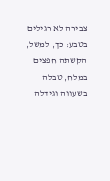צבירה לא רגילים בטבע: כך, למשל, הקשתה חפצים במלח, טבלה בשעווה וגידלה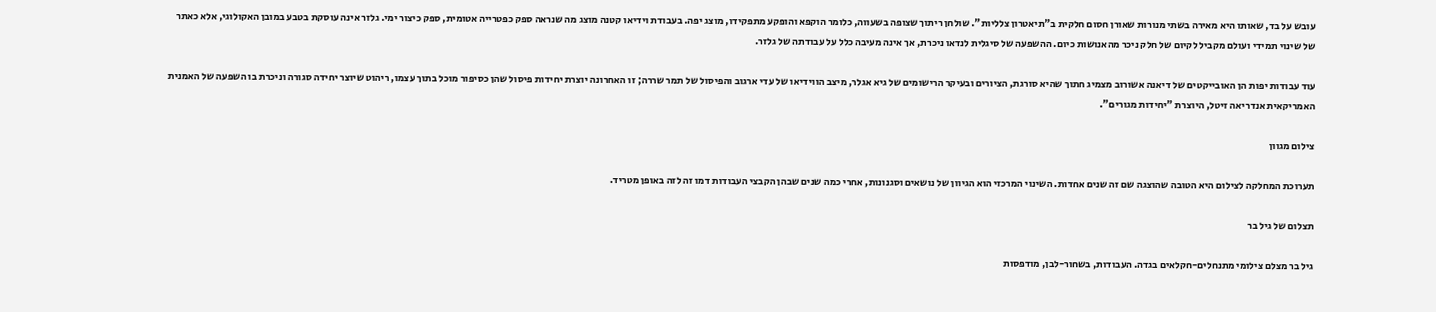עובש על בד, שאותו היא מאירה בשתי מנורות שאורן חסום חלקית ב"תיאטרון צלליות". שולחן ריתוך שצופה בשעווה, כלומר הוקפא והופקע מתפקידו, מוצג יפה. בעבודת וידיאו קטנה מוצג מה שנראה ספק כפטרייה אטומית, ספק כיצור ימי. גלזר אינה עוסקת בטבע במובן האקולוגי, אלא כאתר של שינוי תמידי ועולם מקביל לקיום של חלק ניכר מהאנושות כיום. ההשפעה של סיגלית לנדאו ניכרת, אך אינה מעיבה כלל על עבודתה של גלזר.

עוד עבודות יפות הן האובייקטים של דיאנה אשורוב מצמיג חתוך שהיא סורגת, הציורים ובעיקר הרישומים של גיא אגלר, מיצב הווידיאו של עדי ארגוב והפיסול של תמר שררה; זו האחרונה יוצרת יחידות פיסול שהן כסיפור מוכל בתוך עצמו, ריהוט שיוצר יחידה סגורה וניכרת בו השפעה של האמנית האמריקאית אנדריאה זיטל, היוצרת "יחידות מגורים".

צילום מגוון

תערוכת המחלקה לצילום היא הטובה שהוצגה שם זה שנים אחדות. השינוי המרכזי הוא הגיוון של נושאים וסגנונות, אחרי כמה שנים שבהן הקבצי העבודות דמו זה לזה באופן מטריד.

תצלום של גיל בר

גיל בר מצלם צילומי מתנחלים-חקלאים בגדה. העבודות, בשחור-לבן, מודפסות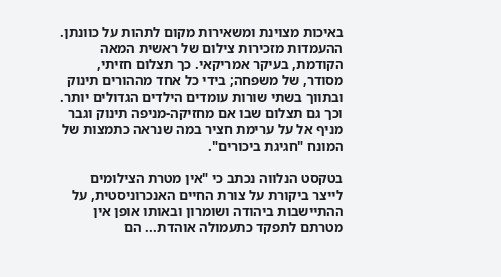באיכות מצוינת ומשאירות מקום לתהות על כוונתן. ההעמדות מזכירות צילום של ראשית המאה הקודמת, בעיקר אמריקאי. כך תצלום חזיתי, מסודר, של משפחה; בידי כל אחד מההורים תינוק ובתווך בשתי שורות עומדים הילדים הגדולים יותר. וכך גם תצלום שבו אם מחזיקה-מניפה תינוק וגבר מניף אל על ערימת חציר במה שנראה כתמצות של המונח "חגיגת ביכורים".

בטקסט הנלווה נכתב כי "אין מטרת הצילומים לייצר ביקורת על צורת החיים האנכרוניסטית, על ההתיישבות ביהודה ושומרון ובאותו אופן אין מטרתם לתפקד כתעמולה אוהדת... הם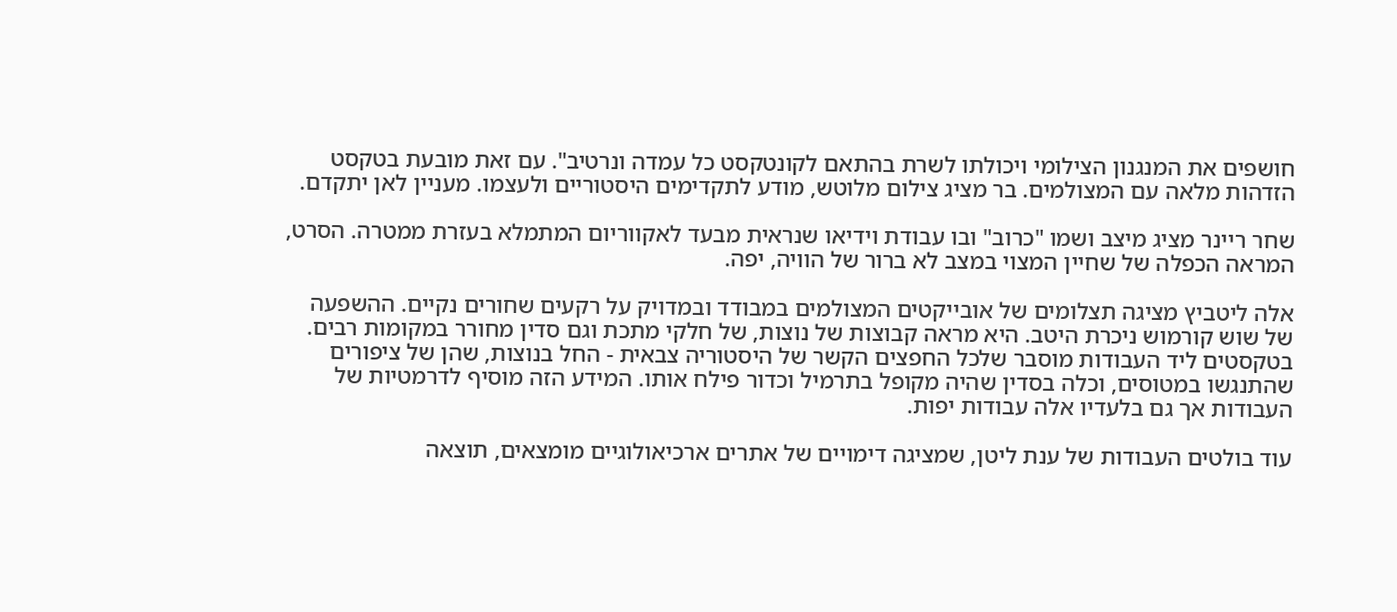חושפים את המנגנון הצילומי ויכולתו לשרת בהתאם לקונטקסט כל עמדה ונרטיב". עם זאת מובעת בטקסט הזדהות מלאה עם המצולמים. בר מציג צילום מלוטש, מודע לתקדימים היסטוריים ולעצמו. מעניין לאן יתקדם.

שחר ריינר מציג מיצב ושמו "כרוב" ובו עבודת וידיאו שנראית מבעד לאקווריום המתמלא בעזרת ממטרה. הסרט, המראה הכפלה של שחיין המצוי במצב לא ברור של הוויה, יפה.

אלה ליטביץ מציגה תצלומים של אובייקטים המצולמים במבודד ובמדויק על רקעים שחורים נקיים. ההשפעה של שוש קורמוש ניכרת היטב. היא מראה קבוצות של נוצות, של חלקי מתכת וגם סדין מחורר במקומות רבים. בטקסטים ליד העבודות מוסבר שלכל החפצים הקשר של היסטוריה צבאית - החל בנוצות, שהן של ציפורים שהתנגשו במטוסים, וכלה בסדין שהיה מקופל בתרמיל וכדור פילח אותו. המידע הזה מוסיף לדרמטיות של העבודות אך גם בלעדיו אלה עבודות יפות.

עוד בולטים העבודות של ענת ליטן, שמציגה דימויים של אתרים ארכיאולוגיים מומצאים, תוצאה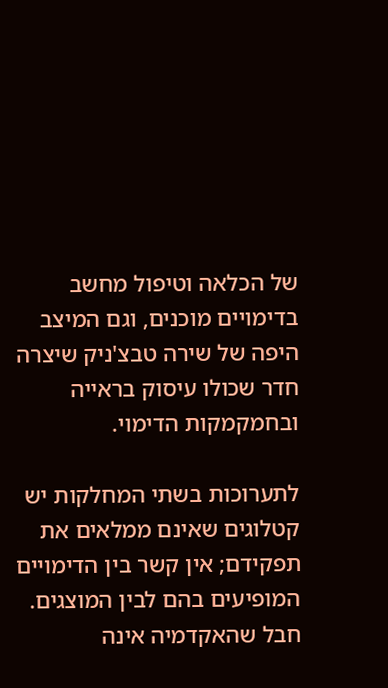של הכלאה וטיפול מחשב בדימויים מוכנים, וגם המיצב היפה של שירה טבצ'ניק שיצרה חדר שכולו עיסוק בראייה ובחמקמקות הדימוי.

לתערוכות בשתי המחלקות יש קטלוגים שאינם ממלאים את תפקידם; אין קשר בין הדימויים המופיעים בהם לבין המוצגים. חבל שהאקדמיה אינה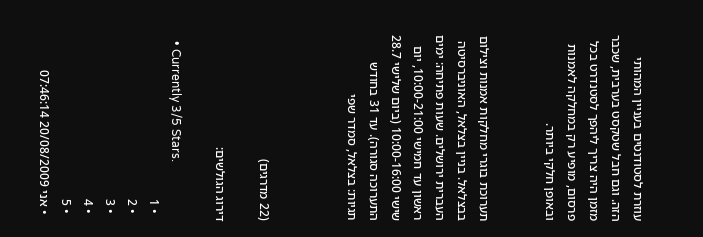עוזרת לסטודנטים בעניין המהותי הזה. וגם חבל שטקסט בערבית, שכבר מזמן היה צריך ליהפך לסטנדרט בכל פרסום, מופיע רק במחלקה לאמנות ובאופן חלקי ביותר.


תערוכת בוגרי מחלקות אמנות וצילום בבצלאל. בניין בצלאל, האוניברסיטה העברית ירושלים. שעות פתיחה: ימים ראשון עד חמישי 10:00-21:00, יום שישי 10:00-16:00 (ביום שלישי 28.7 התערוכה סגורה). עד 31 בחודש תגיות: בצלאל, סמדר שפי



(22 מדרגים)

דירוג הגולשים:

  • Currently 3/5 Stars.
  • 1
  • 2
  • 3
  • 4
  • 5
  • אני 20/08/2009 07:46:14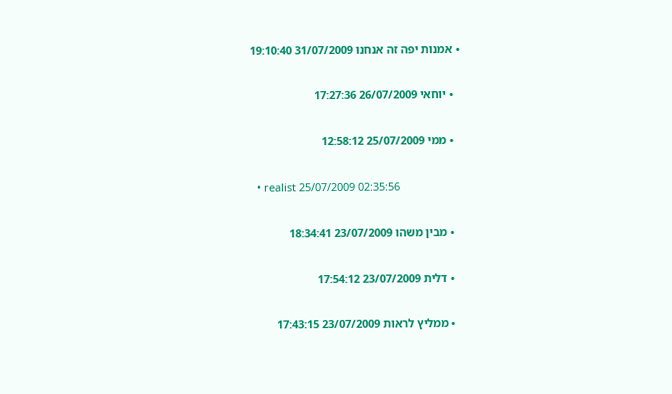• אמנות יפה זה אנחנו 31/07/2009 19:10:40

  • יוחאי 26/07/2009 17:27:36

  • ממי 25/07/2009 12:58:12

  • realist 25/07/2009 02:35:56

  • מבין משהו 23/07/2009 18:34:41

  • דלית 23/07/2009 17:54:12

  • ממליץ לראות 23/07/2009 17:43:15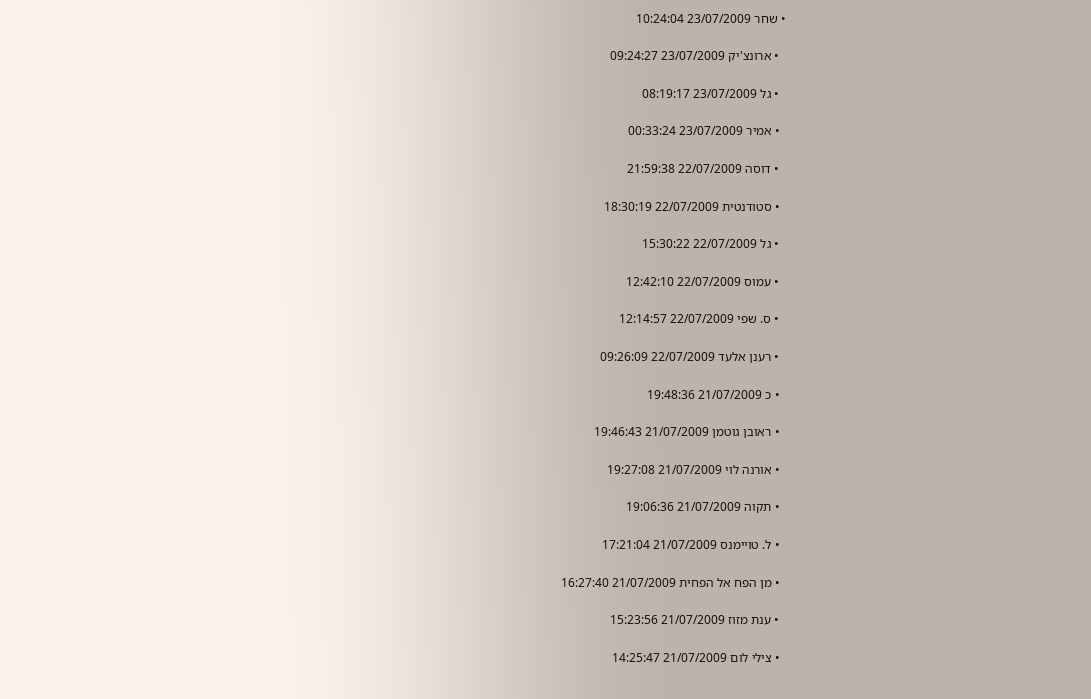• שחר 23/07/2009 10:24:04

  • ארונצ'יק 23/07/2009 09:24:27

  • גל 23/07/2009 08:19:17

  • אמיר 23/07/2009 00:33:24

  • דוסה 22/07/2009 21:59:38

  • סטודנטית 22/07/2009 18:30:19

  • גל 22/07/2009 15:30:22

  • עמוס 22/07/2009 12:42:10

  • ס. שפי 22/07/2009 12:14:57

  • רענן אלעד 22/07/2009 09:26:09

  • כ 21/07/2009 19:48:36

  • ראובן גוטמן 21/07/2009 19:46:43

  • אורנה לוי 21/07/2009 19:27:08

  • תקוה 21/07/2009 19:06:36

  • ל. טויימנס 21/07/2009 17:21:04

  • מן הפח אל הפחית 21/07/2009 16:27:40

  • ענת מזוז 21/07/2009 15:23:56

  • צילי לום 21/07/2009 14:25:47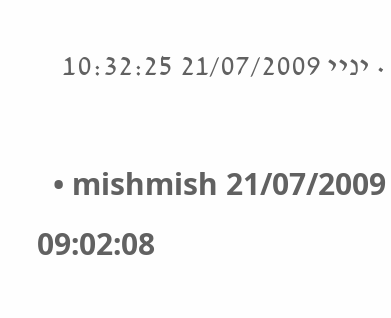• יניי 21/07/2009 10:32:25

  • mishmish 21/07/2009 09:02:08